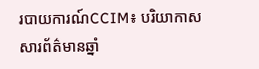របាយការណ៍CCIM៖ បរិយាកាសសារព័ត៌មានឆ្នាំ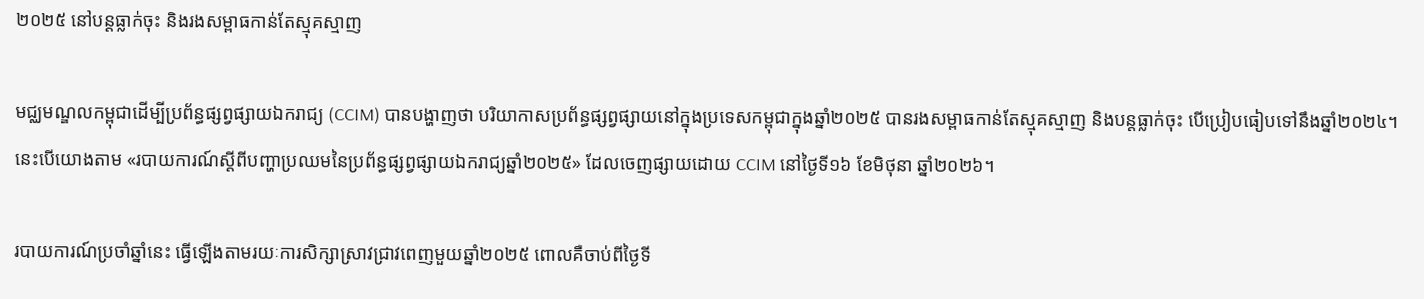២០២៥ នៅបន្តធ្លាក់ចុះ និងរងសម្ពាធកាន់តែស្មុគស្មាញ

មជ្ឈមណ្ឌលកម្ពុជាដើម្បីប្រព័ន្ធផ្សព្វផ្សាយឯករាជ្យ (CCIM) បានបង្ហាញថា បរិយាកាសប្រព័ន្ធផ្សព្វផ្សាយនៅក្នុងប្រទេសកម្ពុជាក្នុងឆ្នាំ២០២៥ បានរងសម្ពាធកាន់តែស្មុគស្មាញ និងបន្តធ្លាក់ចុះ បើប្រៀបធៀបទៅនឹងឆ្នាំ២០២៤។ នេះបើយោងតាម «របាយការណ៍ស្តីពីបញ្ហាប្រឈមនៃប្រព័ន្ធផ្សព្វផ្សាយឯករាជ្យឆ្នាំ២០២៥» ដែលចេញផ្សាយដោយ CCIM នៅថ្ងៃទី១៦ ខែមិថុនា ឆ្នាំ២០២៦។

របាយការណ៍ប្រចាំឆ្នាំនេះ ធ្វើឡើងតាមរយៈការសិក្សាស្រាវជ្រាវពេញមួយឆ្នាំ២០២៥ ពោលគឺចាប់ពីថ្ងៃទី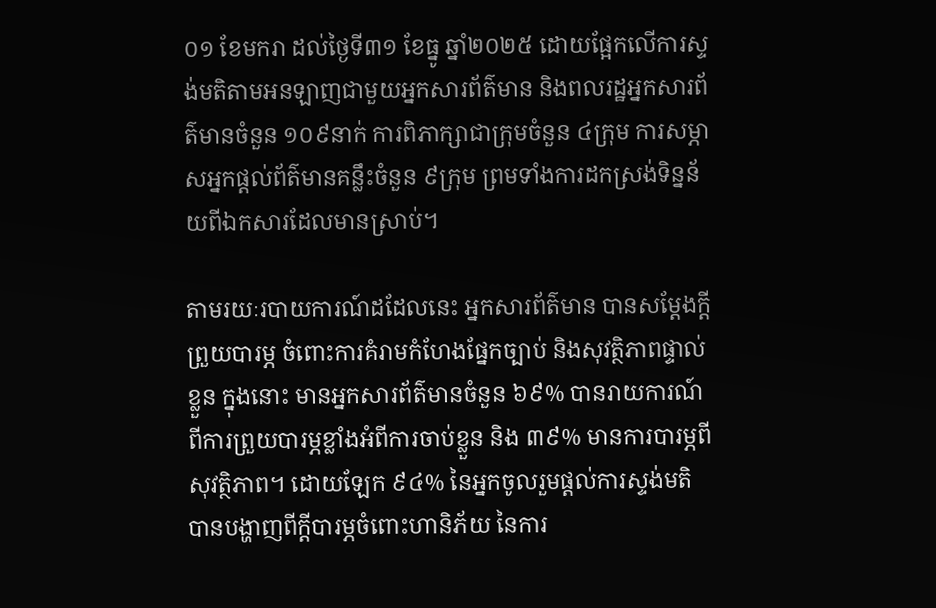០១ ខែមករា ដល់ថ្ងៃទី៣១ ខែធ្នូ ឆ្នាំ២០២៥ ដោយផ្អែកលើការស្ទង់មតិតាមអនឡាញជាមួយអ្នកសារព័ត៌មាន និងពលរដ្ឋអ្នកសារព័ត៌មានចំនួន ១០៩នាក់ ការពិភាក្សាជាក្រុមចំនួន ៤ក្រុម ការសម្ភាសអ្នកផ្តល់ព័ត៌មានគន្លឹះចំនួន ៩ក្រុម ព្រមទាំងការដកស្រង់ទិន្នន័យពីឯកសារដែលមានស្រាប់។

តាមរយៈរបាយការណ៍ដដែលនេះ អ្នកសារព័ត៌មាន បានសម្តែងក្តីព្រួយបារម្ភ ចំពោះការគំរាមកំហែងផ្នែកច្បាប់ និងសុវត្ថិភាពផ្ទាល់ខ្លួន ក្នុងនោះ មានអ្នកសារព័ត៌មានចំនួន ៦៩% បានរាយការណ៍ពីការព្រួយបារម្ភខ្លាំងអំពីការចាប់ខ្លួន និង ៣៩% មានការបារម្ភពីសុវត្ថិភាព។ ដោយឡែក ៩៤% នៃអ្នកចូលរួមផ្ដល់ការស្ទង់មតិ បានបង្ហាញពីក្តីបារម្ភចំពោះហានិភ័យ នៃការ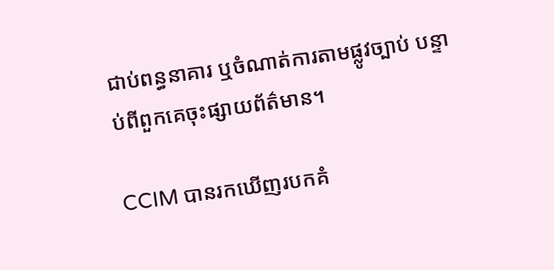ជាប់ពន្ធនាគារ ឬចំណាត់ការតាមផ្លូវច្បាប់ បន្ទាប់ពីពួកគេចុះផ្សាយព័ត៌មាន។

CCIM បានរកឃើញរបកគំ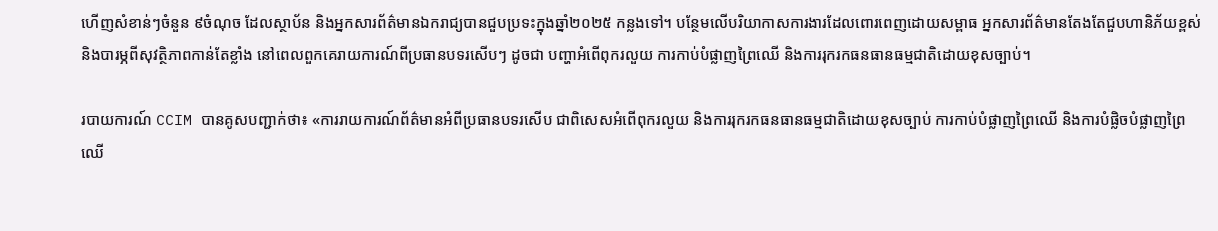ហើញសំខាន់ៗចំនួន ៩ចំណុច ដែលស្ថាប័ន និងអ្នកសារព័ត៌មានឯករាជ្យបានជួបប្រទះក្នុងឆ្នាំ២០២៥ កន្លងទៅ។ បន្ថែមលើបរិយាកាសការងារដែលពោរពេញដោយសម្ពាធ អ្នកសារព័ត៌មានតែងតែជួបហានិភ័យខ្ពស់ និងបារម្ភពីសុវត្ថិភាពកាន់តែខ្លាំង នៅពេលពួកគេរាយការណ៍ពីប្រធានបទរសើបៗ ដូចជា បញ្ហាអំពើពុករលួយ ការកាប់បំផ្លាញព្រៃឈើ និងការរុករកធនធានធម្មជាតិដោយខុសច្បាប់។

របាយការណ៍ CCIM បានគូសបញ្ជាក់ថា៖ «ការរាយការណ៍ព័ត៌មានអំពីប្រធានបទរសើប ជាពិសេសអំពើពុករលួយ និងការរុករកធនធានធម្មជាតិដោយខុសច្បាប់ ការកាប់បំផ្លាញព្រៃឈើ និងការបំផ្លិចបំផ្លាញព្រៃឈើ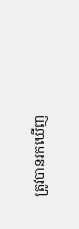ត្រូវបានរកឃើញ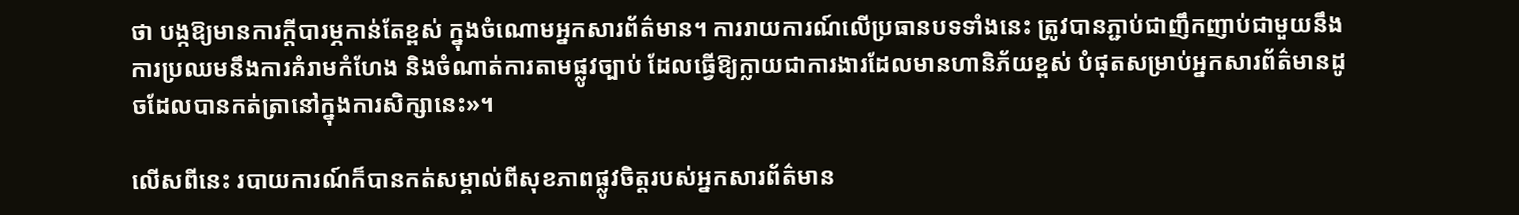ថា បង្កឱ្យមានការក្តីបារម្ភកាន់តែខ្ពស់ ក្នុងចំណោមអ្នកសារព័ត៌មាន។ ការរាយការណ៍លើប្រធានបទទាំងនេះ ត្រូវបានភ្ជាប់ជាញឹកញាប់ជាមួយនឹងការប្រឈមនឹងការគំរាមកំហែង និងចំណាត់ការតាមផ្លូវច្បាប់ ដែលធ្វើឱ្យក្លាយជាការងារដែលមានហានិភ័យខ្ពស់ បំផុតសម្រាប់អ្នកសារព័ត៌មានដូចដែលបានកត់ត្រានៅក្នុងការសិក្សានេះ»។

លើសពីនេះ របាយការណ៍ក៏បានកត់សម្គាល់ពីសុខភាពផ្លូវចិត្តរបស់អ្នកសារព័ត៌មាន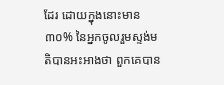ដែរ ដោយក្នុងនោះមាន ៣០% នៃអ្នកចូលរួមស្ទង់មតិបានអះអាងថា ពួកគេបាន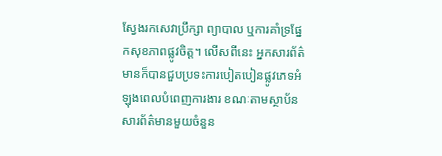ស្វែងរកសេវាប្រឹក្សា ព្យាបាល ឬការគាំទ្រផ្នែកសុខភាពផ្លូវចិត្ត។ លើសពីនេះ អ្នកសារព័ត៌មានក៏បានជួបប្រទះការបៀតបៀនផ្លូវភេទអំឡុងពេលបំពេញការងារ ខណៈតាមស្ថាប័នសារព័ត៌មានមួយចំនួន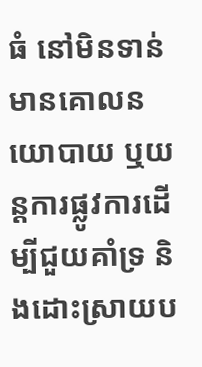ធំ នៅមិនទាន់មានគោលនយោបាយ ឬយន្តការផ្លូវការដើម្បីជួយគាំទ្រ និងដោះស្រាយប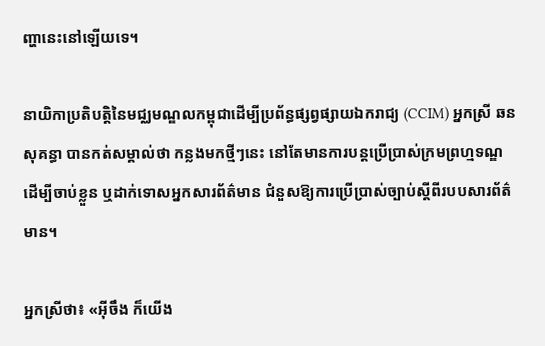ញ្ហានេះនៅឡើយទេ។

នាយិកាប្រតិបត្តិនៃមជ្ឈមណ្ឌលកម្ពុជាដើម្បីប្រព័ន្ធផ្សព្វផ្សាយឯករាជ្យ (CCIM) អ្នកស្រី ឆន សុគន្ធា បានកត់សម្គាល់ថា កន្លងមកថ្មីៗនេះ នៅតែមានការបន្តប្រើប្រាស់ក្រមព្រហ្មទណ្ឌ ដើម្បីចាប់ខ្លួន ឬដាក់ទោសអ្នកសារព័ត៌មាន ជំនួសឱ្យការប្រើប្រាស់ច្បាប់ស្តីពីរបបសារព័ត៌មាន។

អ្នកស្រីថា៖ «អ៊ីចឹង ក៏យើង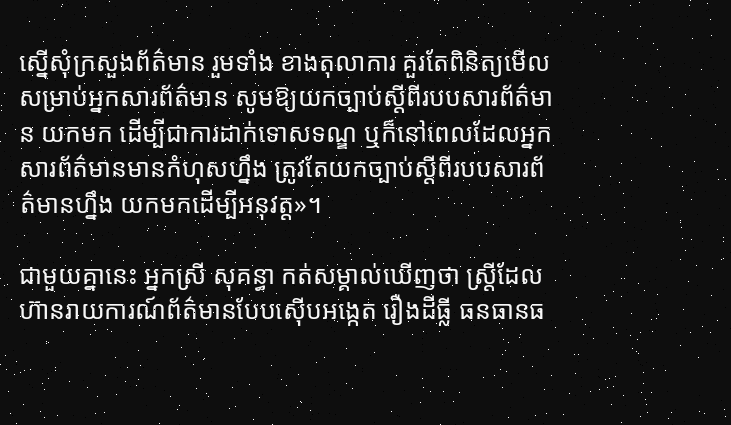ស្នើសុំក្រសួងព័ត៌មាន រួមទាំង ខាងតុលាការ គួរតែពិនិត្យមើលសម្រាប់អ្នកសារព័ត៌មាន សូមឱ្យយកច្បាប់ស្តីពីរបបសារព័ត៌មាន យកមក ដើម្បីជាការដាក់ទោសទណ្ឌ ឬក៏នៅពេលដែលអ្នកសារព័ត៌មានមានកំហុសហ្នឹង ត្រូវតែយកច្បាប់ស្តីពីរបបសារព័ត៌មានហ្នឹង យកមកដើម្បីអនុវត្ត»។

ជាមួយគ្នានេះ អ្នកស្រី សុគន្ធា កត់សម្គាល់ឃើញថា ស្ត្រីដែលហ៊ានរាយការណ៍ព័ត៌មានបែបស៊ើបអង្កេត រឿងដីធ្លី ធនធានធ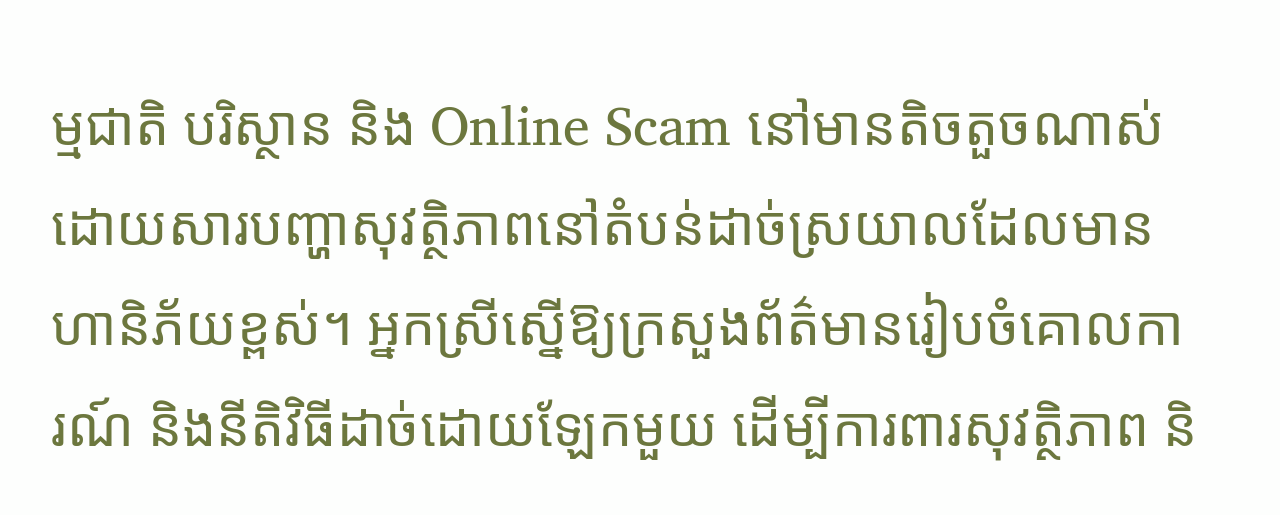ម្មជាតិ បរិស្ថាន និង Online Scam នៅមានតិចតួចណាស់ ដោយសារបញ្ហាសុវត្ថិភាពនៅតំបន់ដាច់ស្រយាលដែលមានហានិភ័យខ្ពស់។ អ្នកស្រីស្នើឱ្យក្រសួងព័ត៌មានរៀបចំគោលការណ៍ និងនីតិវិធីដាច់ដោយឡែកមួយ ដើម្បីការពារសុវត្ថិភាព និ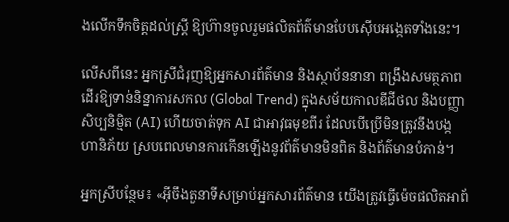ងលើកទឹកចិត្តដល់ស្ត្រី ឱ្យហ៊ានចូលរួមផលិតព័ត៌មានបែបស៊ើបអង្កេតទាំងនេះ។

លើសពីនេះ អ្នកស្រីជំរុញឱ្យអ្នកសារព័ត៌មាន និងស្ថាប័ននានា ពង្រឹងសមត្ថភាពដើរឱ្យទាន់និន្នាការសកល (Global Trend) ក្នុងសម័យកាលឌីជីថល និងបញ្ញាសិប្បនិម្មិត (AI) ហើយចាត់ទុក AI ជាអាវុធមុខពីរ ដែលបើប្រើមិនត្រូវនឹងបង្កហានិភ័យ ស្របពេលមានការកើនឡើងនូវព័ត៌មានមិនពិត និងព័ត៌មានបំភាន់។

អ្នកស្រីបន្ថែម៖ «អ៊ីចឹងតួនាទីសម្រាប់អ្នកសារព័ត៌មាន យើងត្រូវធ្វើម៉េចផលិតអាព័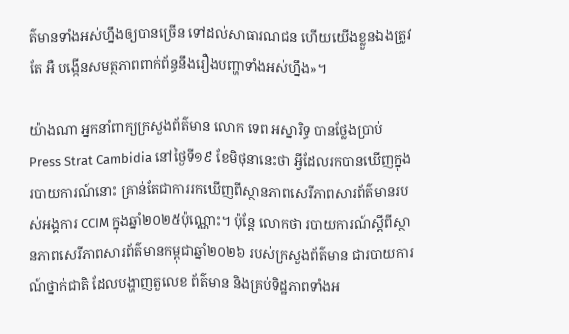ត៌មានទាំងអស់ហ្នឹងឲ្យបានច្រើន ទៅដល់សាធារណជន ហើយយើងខ្លួនឯងត្រូវតែ អឺ បង្កើនសមត្ថភាពពាក់ព័ន្ធនឹងរឿងបញ្ហាទាំងអស់ហ្នឹង»។

យ៉ាងណា អ្នកនាំពាក្យក្រសួងព័ត៌មាន លោក ទេព អស្នារិទ្ធ បានថ្លែងប្រាប់ Press Strat Cambidia នៅថ្ងៃទី១៩ ខែមិថុនានេះថា អ្វីដែលរកបានឃើញក្នុងរបាយការណ៍នោះ គ្រាន់តែជាការរកឃើញពីស្ថានភាពសេរីភាពសារព័ត៌មានរបស់អង្គការ CCIM ក្នុងឆ្នាំ២០២៥ប៉ុណ្ណោះ។ ប៉ុន្តែ លោកថា របាយការណ៍ស្តីពីស្ថានភាពសេរីភាពសារព័ត៌មានកម្ពុជាឆ្នាំ២០២៦ របស់ក្រសួងព័ត៌មាន ជារបាយការណ៍ថ្នាក់ជាតិ ដែលបង្ហាញតួលេខ ព័ត៌មាន និងគ្រប់ទិដ្ឋភាពទាំងអ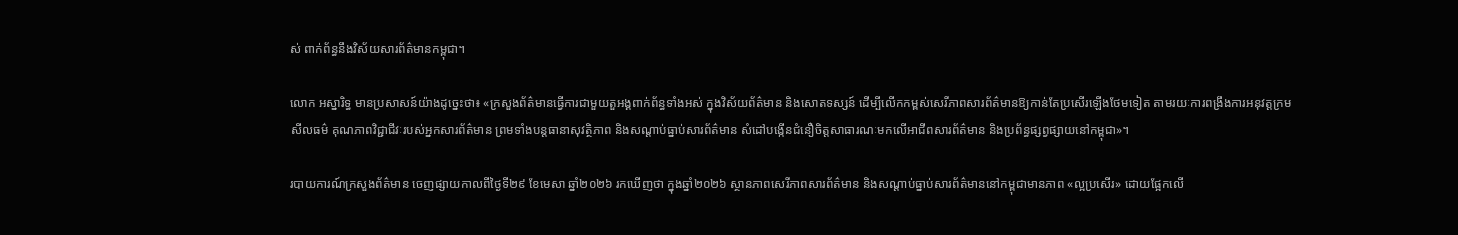ស់ ពាក់ព័ន្ធនឹងវិស័យសារព័ត៌មានកម្ពុជា។

លោក អស្នារិទ្ធ មានប្រសាសន៍យ៉ាងដូច្នេះថា៖ «ក្រសួងព័ត៌មានធ្វើការជាមួយតួអង្គពាក់ព័ន្ធទាំងអស់ ក្នុងវិស័យព័ត៌មាន និងសោតទស្សន៍ ដើម្បីលើកកម្ពស់សេរីភាពសារព័ត៌មានឱ្យកាន់តែប្រសើរឡើងថែមទៀត តាមរយៈការពង្រឹងការអនុវត្តក្រមសីលធម៌ គុណភាពវិជ្ជាជីវៈរបស់អ្នកសារព័ត៌មាន ព្រមទាំងបន្តធានាសុវត្ថិភាព និងសណ្តាប់ធ្នាប់សារព័ត៌មាន សំដៅបង្កើនជំនឿចិត្តសាធារណៈមកលើអាជីពសារព័ត៌មាន និងប្រព័ន្ធផ្សព្វផ្សាយនៅកម្ពុជា»។

របាយការណ៍ក្រសួងព័ត៌មាន ចេញផ្សាយកាលពីថ្ងៃទី២៩ ខែមេសា ឆ្នាំ២០២៦ រកឃើញថា ក្នុងឆ្នាំ២០២៦ ស្ថានភាពសេរីភាពសារព័ត៌មាន និងសណ្ដាប់ធ្នាប់សារព័ត៌មាននៅកម្ពុជាមានភាព «ល្អប្រសើរ» ដោយផ្អែកលើ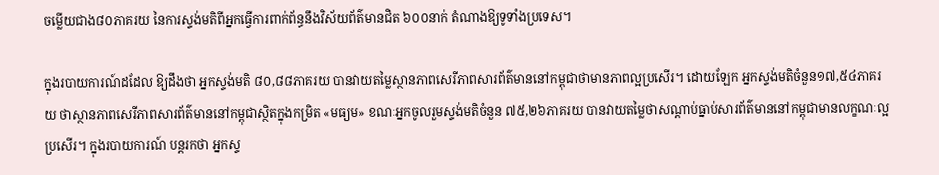ចម្លើយជាង៨០ភាគរយ នៃការស្ទង់មតិពីអ្នកធ្វើការពាក់ព័ន្ធនឹងវិស័យព័ត៌មានជិត ៦០០នាក់ តំណាងឱ្យទូទាំងប្រទេស។

ក្នុងរបាយការណ៍ដដែល ឱ្យដឹងថា អ្នកស្ទង់មតិ ៨០,៨៨ភាគរយ បានវាយតម្លៃស្ថានភាពសេរីភាពសារព័ត៌មាននៅកម្ពុជាថាមានភាពល្អប្រសើរ។ ដោយឡែក អ្នកស្ទង់មតិចំនួន១៧,៥៤ភាគរយ ថាស្ថានភាពសេរីភាពសារព័ត៌មាននៅកម្ពុជាស្ថិតក្នុងកម្រិត «មធ្យម» ខណៈអ្នកចូលរួមស្ទង់មតិចំនួន ៧៥,២៦ភាគរយ បានវាយតម្លៃថាសណ្ដាប់ធ្នាប់សារព័ត៌មាននៅកម្ពុជាមានលក្ខណៈល្អប្រសើរ។ ក្នុងរបាយការណ៍ បន្តរកថា អ្នកស្ទ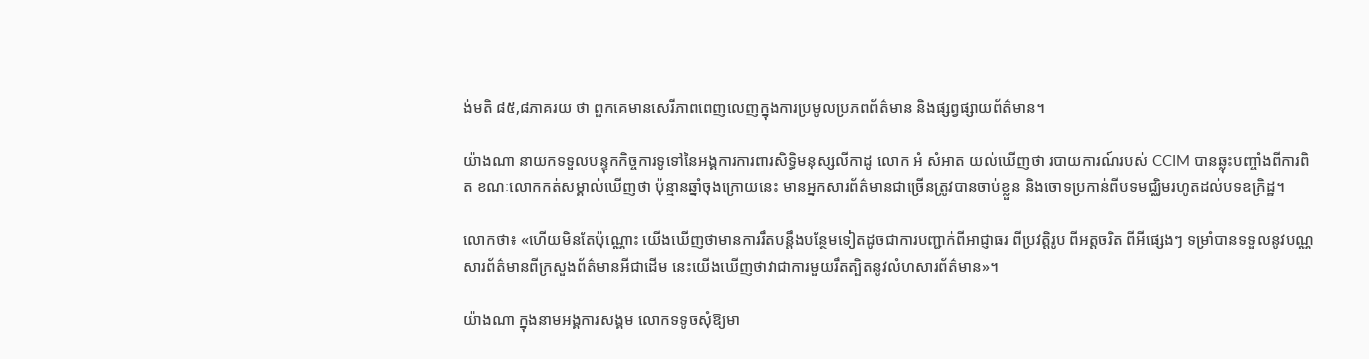ង់មតិ ៨៥,៨ភាគរយ ថា ពួកគេមានសេរីភាពពេញលេញក្នុងការប្រមូលប្រភពព័ត៌មាន និងផ្សព្វផ្សាយព័ត៌មាន។

យ៉ាងណា នាយកទទួលបន្ទុកកិច្ចការទូទៅនៃអង្គការការពារសិទ្ធិមនុស្សលីកាដូ លោក អំ សំអាត យល់ឃើញថា របាយការណ៍របស់ CCIM បានឆ្លុះបញ្ចាំងពីការពិត ខណៈលោកកត់សម្គាល់ឃើញថា ប៉ុន្មានឆ្នាំចុងក្រោយនេះ មានអ្នកសារព័ត៌មានជាច្រើនត្រូវបានចាប់ខ្លួន និងចោទប្រកាន់ពីបទមជ្ឈិមរហូតដល់បទឧក្រិដ្ឋ។

លោកថា៖ «ហើយមិនតែប៉ុណ្ណោះ យើងឃើញថាមានការរឹតបន្តឹងបន្ថែមទៀតដូចជាការបញ្ជាក់ពីអាជ្ញាធរ ពីប្រវត្តិរូប ពីអត្តចរិត ពីអីផ្សេងៗ ទម្រាំបានទទួលនូវបណ្ណសារព័ត៌មានពីក្រសួងព័ត៌មានអីជាដើម នេះយើងឃើញថាវាជាការមួយរឹតត្បិតនូវលំហសារព័ត៌មាន»។

យ៉ាងណា ក្នុងនាមអង្គការសង្គម លោកទទូចសុំឱ្យមា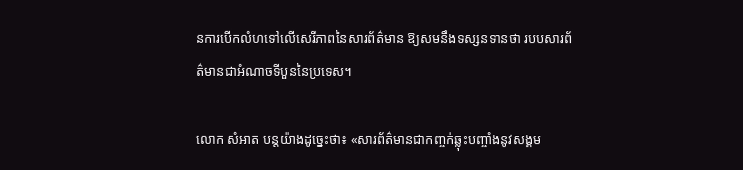នការបើកលំហទៅលើសេរីភាពនៃសារព័ត៌មាន ឱ្យសមនឹងទស្សនទានថា របបសារព័ត៌មានជាអំណាចទីបួននៃប្រទេស។

លោក សំអាត បន្តយ៉ាងដូច្នេះថា៖ «សារព័ត៌មានជាកញ្ចក់ឆ្លុះបញ្ចាំងនូវសង្គម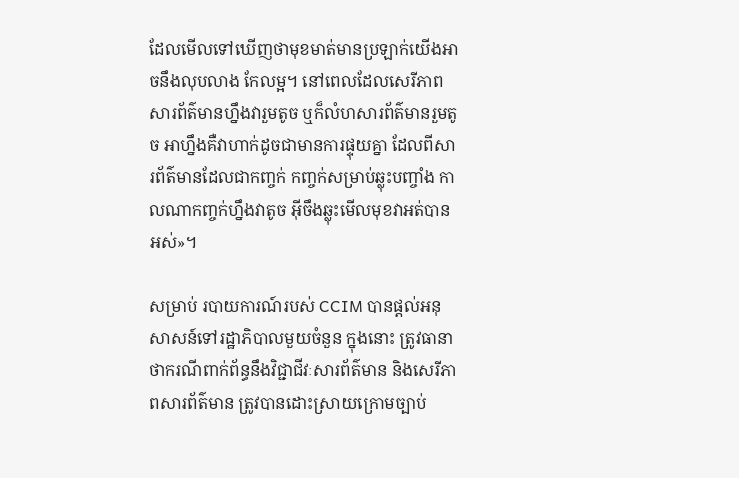ដែលមើលទៅឃើញថាមុខមាត់មានប្រឡាក់យើងអាចនឹងលុបលាង កែលម្អ។ នៅពេលដែលសេរីភាពសារព័ត៌មានហ្នឹងវារួមតូច ឬក៏លំហសារព័ត៌មានរួមតូច អាហ្នឹងគឺវាហាក់ដូចជាមានការផ្ទុយគ្នា ដែលពីសារព័ត៌មានដែលជាកញ្ចក់ កញ្ចក់សម្រាប់ឆ្លុះបញ្ចាំង កាលណាកញ្ចក់ហ្នឹងវាតូច អ៊ីចឹងឆ្លុះមើលមុខវាអត់បានអស់»។

សម្រាប់ របាយការណ៍របស់ CCIM បានផ្តល់អនុសាសន៍ទៅរដ្ឋាភិបាលមួយចំនួន ក្នុងនោះ ត្រូវធានាថាករណីពាក់ព័ន្ធនឹងវិជ្ជាជីវៈសារព័ត៌មាន និងសេរីភាពសារព័ត៌មាន ត្រូវបានដោះស្រាយក្រោមច្បាប់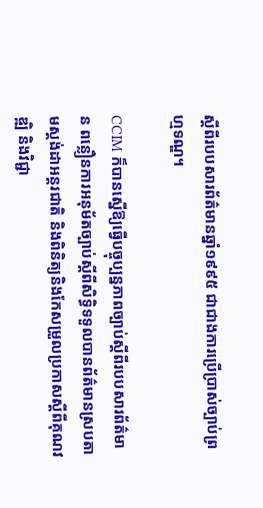ស្តីពីរបបសារព័ត៌មានឆ្នាំ១៩៩៥ ជាជាងការប្រើប្រាស់ច្បាប់ព្រហ្មទណ្ឌ។

CCIM ក៏បានស្នើឱ្យធ្វើបច្ចុប្បន្នភាពច្បាប់ស្តីពីរបបសារព័ត៌មាន ពន្លឿនការអនុម័តច្បាប់ស្តីពីសិទ្ធិទទួលបានព័ត៌មានស្របតាមស្តង់ដាអន្តរជាតិ និងពិនិត្យនិងកែសម្រួលប្រកាសស្តីពីគុណវឌ្ឍិ និងវិជ្ជា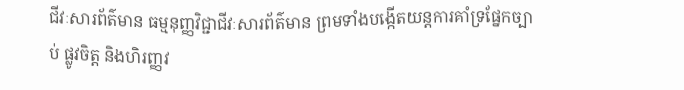ជីវៈសារព័ត៌មាន ធម្មនុញ្ញវិជ្ជាជីវៈសារព័ត៌មាន ព្រមទាំងបង្កើតយន្តការគាំទ្រផ្នែកច្បាប់ ផ្លូវចិត្ត និងហិរញ្ញវ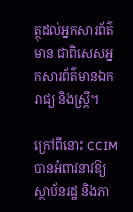ត្ថុដល់អ្នកសារព័ត៌មាន ជាពិសេសអ្នកសារព័ត៌មានឯករាជ្យ និងស្ត្រី។

ក្រៅពីនោះ CCIM បានអំពាវនាវឱ្យស្ថាប័នរដ្ឋ និងភា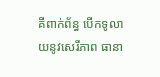គីពាក់ព័ន្ធ បើកទូលាយនូវសេរីភាព ធានា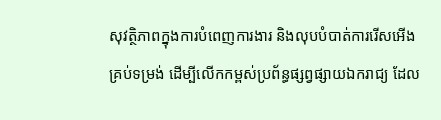សុវត្ថិភាពក្នុងការបំពេញការងារ និងលុបបំបាត់ការរើសអើងគ្រប់ទម្រង់ ដើម្បីលើកកម្ពស់ប្រព័ន្ធផ្សព្វផ្សាយឯករាជ្យ ដែល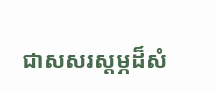ជាសសរស្តម្ភដ៏សំ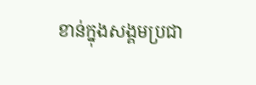ខាន់ក្នុងសង្គមប្រជា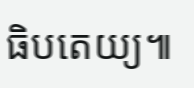ធិបតេយ្យ៕